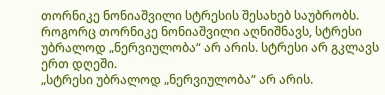თორნიკე ნონიაშვილი სტრესის შესახებ საუბრობს.
როგორც თორნიკე ნონიაშვილი აღნიშნავს, სტრესი უბრალოდ „ნერვიულობა“ არ არის. სტრესი არ გკლავს ერთ დღეში.
„სტრესი უბრალოდ „ნერვიულობა“ არ არის.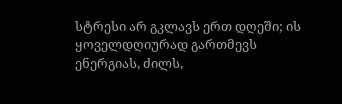სტრესი არ გკლავს ერთ დღეში; ის ყოველდღიურად გართმევს ენერგიას, ძილს,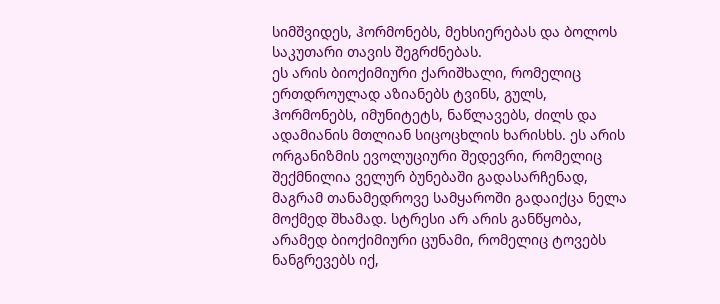სიმშვიდეს, ჰორმონებს, მეხსიერებას და ბოლოს საკუთარი თავის შეგრძნებას.
ეს არის ბიოქიმიური ქარიშხალი, რომელიც ერთდროულად აზიანებს ტვინს, გულს, ჰორმონებს, იმუნიტეტს, ნაწლავებს, ძილს და ადამიანის მთლიან სიცოცხლის ხარისხს. ეს არის ორგანიზმის ევოლუციური შედევრი, რომელიც შექმნილია ველურ ბუნებაში გადასარჩენად, მაგრამ თანამედროვე სამყაროში გადაიქცა ნელა მოქმედ შხამად. სტრესი არ არის განწყობა, არამედ ბიოქიმიური ცუნამი, რომელიც ტოვებს ნანგრევებს იქ,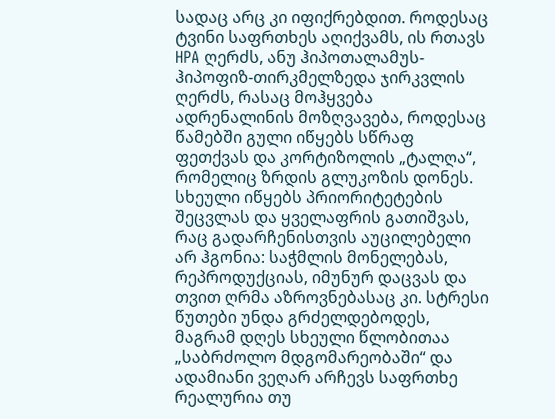სადაც არც კი იფიქრებდით. როდესაც ტვინი საფრთხეს აღიქვამს, ის რთავს HPA ღერძს, ანუ ჰიპოთალამუს-ჰიპოფიზ-თირკმელზედა ჯირკვლის ღერძს, რასაც მოჰყვება ადრენალინის მოზღვავება, როდესაც წამებში გული იწყებს სწრაფ ფეთქვას და კორტიზოლის „ტალღა“, რომელიც ზრდის გლუკოზის დონეს.
სხეული იწყებს პრიორიტეტების შეცვლას და ყველაფრის გათიშვას, რაც გადარჩენისთვის აუცილებელი არ ჰგონია: საჭმლის მონელებას, რეპროდუქციას, იმუნურ დაცვას და თვით ღრმა აზროვნებასაც კი. სტრესი წუთები უნდა გრძელდებოდეს, მაგრამ დღეს სხეული წლობითაა „საბრძოლო მდგომარეობაში“ და ადამიანი ვეღარ არჩევს საფრთხე რეალურია თუ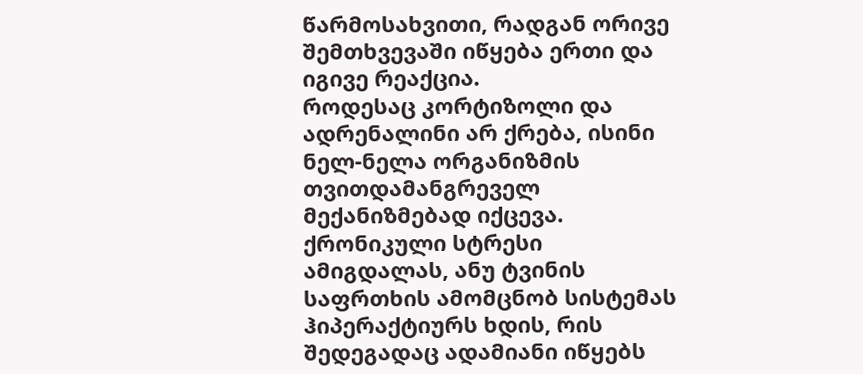წარმოსახვითი, რადგან ორივე შემთხვევაში იწყება ერთი და იგივე რეაქცია.
როდესაც კორტიზოლი და ადრენალინი არ ქრება, ისინი ნელ-ნელა ორგანიზმის თვითდამანგრეველ მექანიზმებად იქცევა.
ქრონიკული სტრესი ამიგდალას, ანუ ტვინის საფრთხის ამომცნობ სისტემას ჰიპერაქტიურს ხდის, რის შედეგადაც ადამიანი იწყებს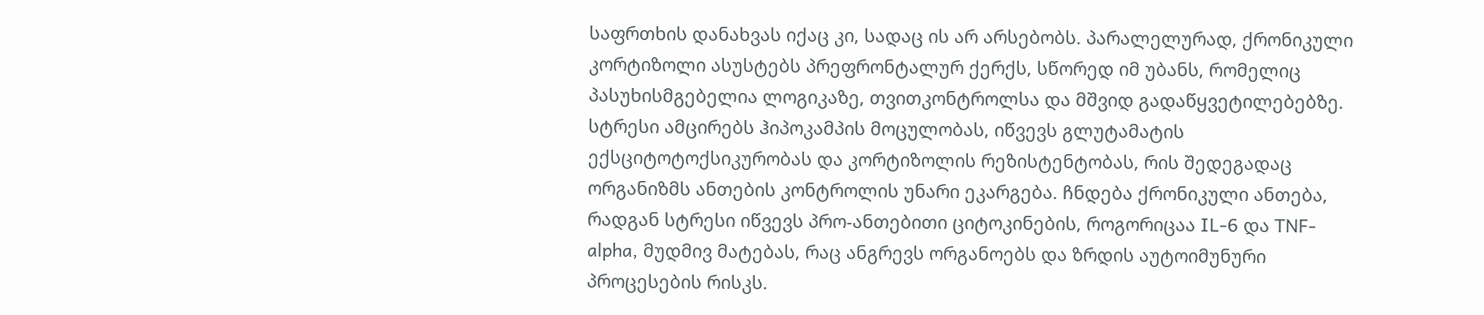საფრთხის დანახვას იქაც კი, სადაც ის არ არსებობს. პარალელურად, ქრონიკული კორტიზოლი ასუსტებს პრეფრონტალურ ქერქს, სწორედ იმ უბანს, რომელიც პასუხისმგებელია ლოგიკაზე, თვითკონტროლსა და მშვიდ გადაწყვეტილებებზე. სტრესი ამცირებს ჰიპოკამპის მოცულობას, იწვევს გლუტამატის ექსციტოტოქსიკურობას და კორტიზოლის რეზისტენტობას, რის შედეგადაც ორგანიზმს ანთების კონტროლის უნარი ეკარგება. ჩნდება ქრონიკული ანთება, რადგან სტრესი იწვევს პრო-ანთებითი ციტოკინების, როგორიცაა IL-6 და TNF-alpha, მუდმივ მატებას, რაც ანგრევს ორგანოებს და ზრდის აუტოიმუნური პროცესების რისკს.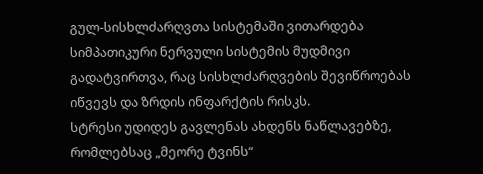გულ-სისხლძარღვთა სისტემაში ვითარდება სიმპათიკური ნერვული სისტემის მუდმივი გადატვირთვა, რაც სისხლძარღვების შევიწროებას იწვევს და ზრდის ინფარქტის რისკს.
სტრესი უდიდეს გავლენას ახდენს ნაწლავებზე, რომლებსაც „მეორე ტვინს“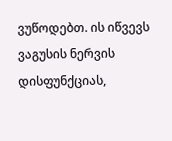ვუწოდებთ. ის იწვევს ვაგუსის ნერვის დისფუნქციას,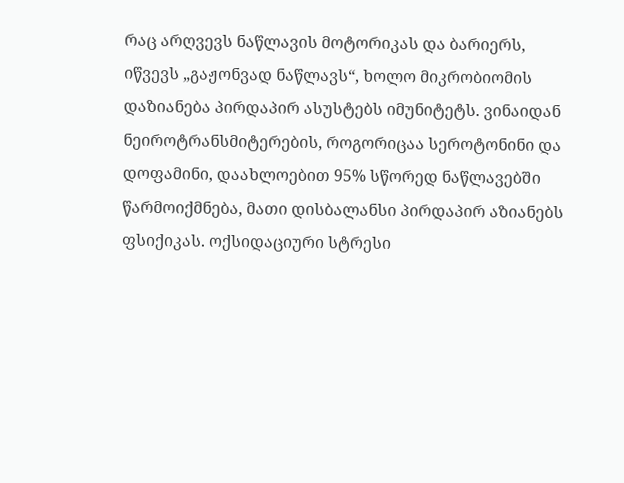რაც არღვევს ნაწლავის მოტორიკას და ბარიერს, იწვევს „გაჟონვად ნაწლავს“, ხოლო მიკრობიომის დაზიანება პირდაპირ ასუსტებს იმუნიტეტს. ვინაიდან ნეიროტრანსმიტერების, როგორიცაა სეროტონინი და დოფამინი, დაახლოებით 95% სწორედ ნაწლავებში წარმოიქმნება, მათი დისბალანსი პირდაპირ აზიანებს ფსიქიკას. ოქსიდაციური სტრესი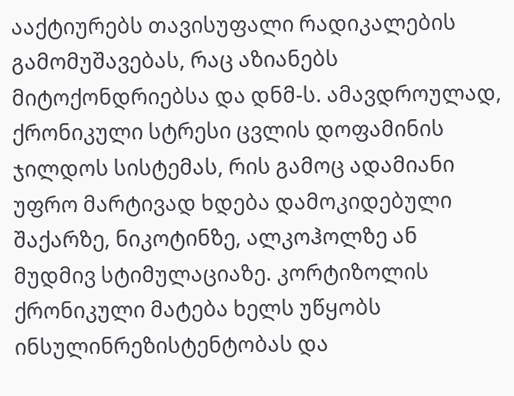ააქტიურებს თავისუფალი რადიკალების გამომუშავებას, რაც აზიანებს მიტოქონდრიებსა და დნმ-ს. ამავდროულად, ქრონიკული სტრესი ცვლის დოფამინის ჯილდოს სისტემას, რის გამოც ადამიანი უფრო მარტივად ხდება დამოკიდებული შაქარზე, ნიკოტინზე, ალკოჰოლზე ან მუდმივ სტიმულაციაზე. კორტიზოლის ქრონიკული მატება ხელს უწყობს ინსულინრეზისტენტობას და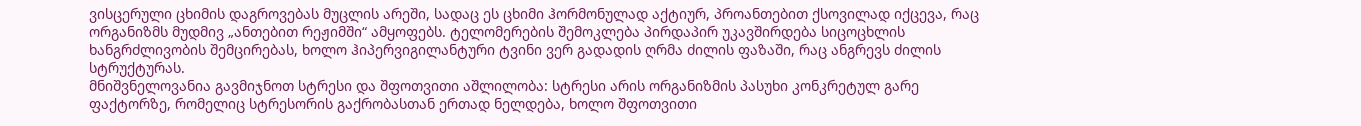ვისცერული ცხიმის დაგროვებას მუცლის არეში, სადაც ეს ცხიმი ჰორმონულად აქტიურ, პროანთებით ქსოვილად იქცევა, რაც ორგანიზმს მუდმივ „ანთებით რეჟიმში“ ამყოფებს. ტელომერების შემოკლება პირდაპირ უკავშირდება სიცოცხლის ხანგრძლივობის შემცირებას, ხოლო ჰიპერვიგილანტური ტვინი ვერ გადადის ღრმა ძილის ფაზაში, რაც ანგრევს ძილის სტრუქტურას.
მნიშვნელოვანია გავმიჯნოთ სტრესი და შფოთვითი აშლილობა: სტრესი არის ორგანიზმის პასუხი კონკრეტულ გარე ფაქტორზე, რომელიც სტრესორის გაქრობასთან ერთად ნელდება, ხოლო შფოთვითი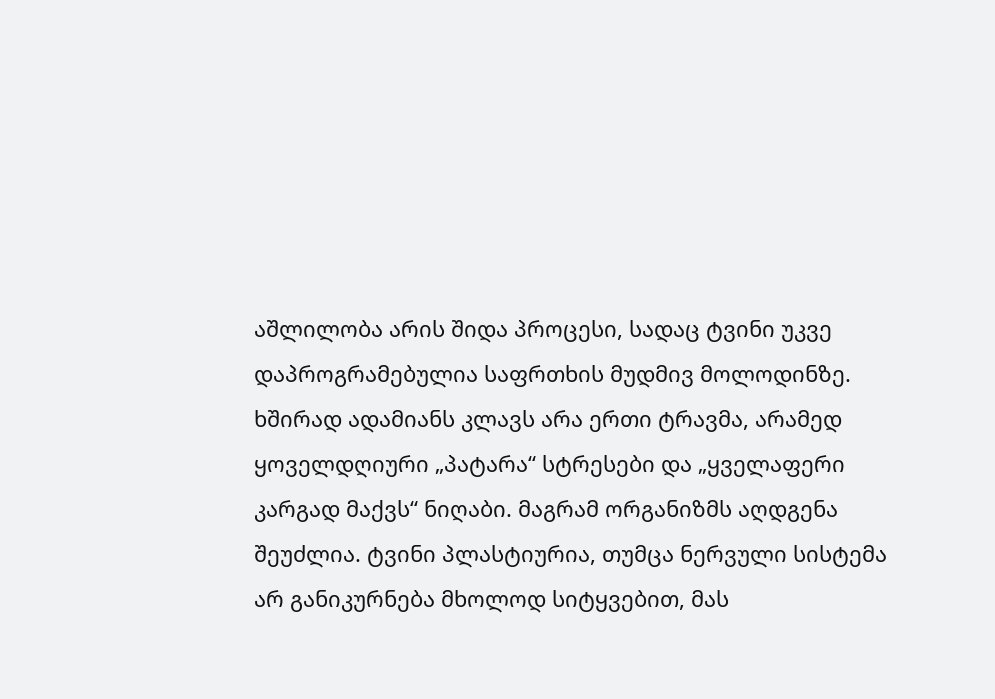აშლილობა არის შიდა პროცესი, სადაც ტვინი უკვე დაპროგრამებულია საფრთხის მუდმივ მოლოდინზე. ხშირად ადამიანს კლავს არა ერთი ტრავმა, არამედ ყოველდღიური „პატარა“ სტრესები და „ყველაფერი კარგად მაქვს“ ნიღაბი. მაგრამ ორგანიზმს აღდგენა შეუძლია. ტვინი პლასტიურია, თუმცა ნერვული სისტემა არ განიკურნება მხოლოდ სიტყვებით, მას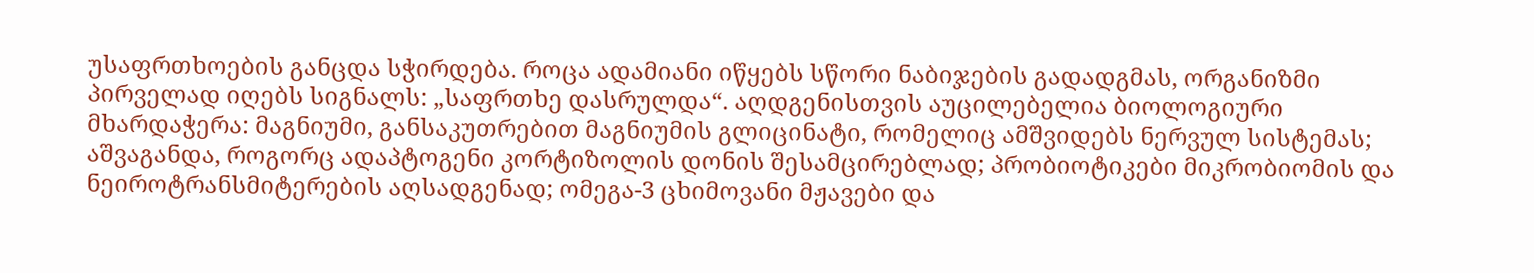უსაფრთხოების განცდა სჭირდება. როცა ადამიანი იწყებს სწორი ნაბიჯების გადადგმას, ორგანიზმი პირველად იღებს სიგნალს: „საფრთხე დასრულდა“. აღდგენისთვის აუცილებელია ბიოლოგიური მხარდაჭერა: მაგნიუმი, განსაკუთრებით მაგნიუმის გლიცინატი, რომელიც ამშვიდებს ნერვულ სისტემას; აშვაგანდა, როგორც ადაპტოგენი კორტიზოლის დონის შესამცირებლად; პრობიოტიკები მიკრობიომის და ნეიროტრანსმიტერების აღსადგენად; ომეგა-3 ცხიმოვანი მჟავები და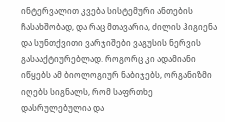ინტერვალით კვება სისტემური ანთების ჩასახშობად, და რაც მთავარია, ძილის ჰიგიენა და სუნთქვითი ვარჯიშები ვაგუსის ნერვის გასააქტიურებლად. როგორც კი ადამიანი იწყებს ამ ბიოლოგიურ ნაბიჯებს, ორგანიზმი იღებს სიგნალს, რომ საფრთხე დასრულებულია და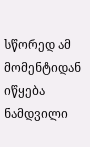სწორედ ამ მომენტიდან იწყება ნამდვილი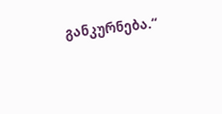განკურნება.“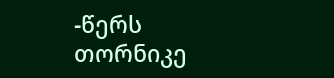-წერს თორნიკე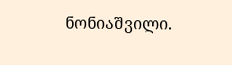ნონიაშვილი.